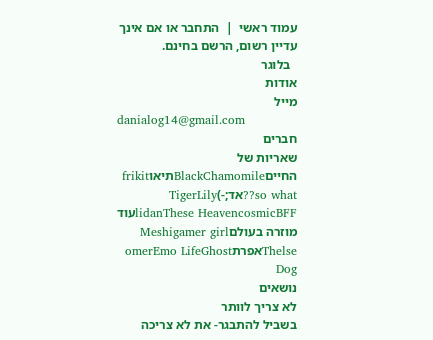עמוד ראשי  |  התחבר או אם אינך עדיין רשום, הרשם בחינם.
  בלוגר
אודות
מייל
danialog14@gmail.com
חברים
שאריות של החייםBlackChamomileתיאוfrikit so what??אד;-)TigerLily
lidanThese HeavencosmicBFFעוד מוזרה בעולםMeshigamer girl
ThelseאפרתomerEmo LifeGhost Dog
נושאים
לא צריך לוותר
בשביל להתבגר- את לא צריכה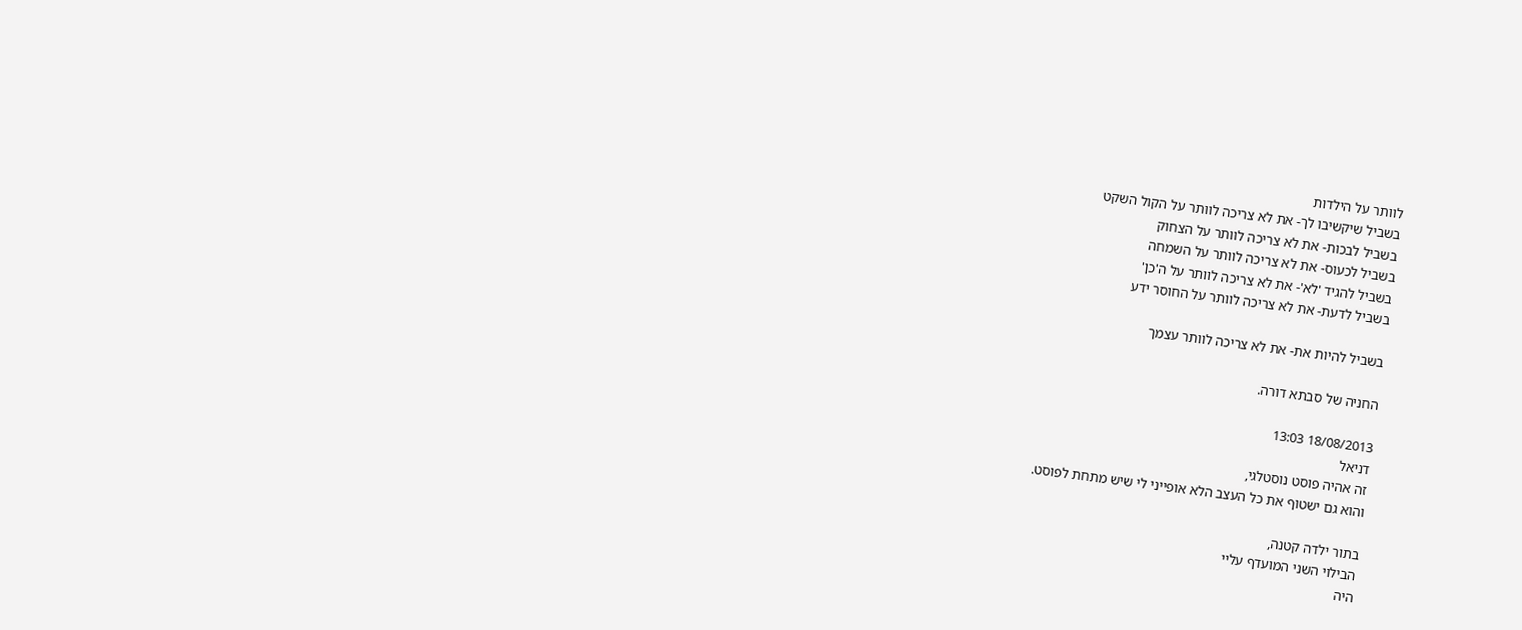לוותר על הילדות
בשביל שיקשיבו לך- את לא צריכה לוותר על הקול השקט
בשביל לבכות- את לא צריכה לוותר על הצחוק
בשביל לכעוס- את לא צריכה לוותר על השמחה
בשביל להגיד 'לא'- את לא צריכה לוותר על ה'כן'
בשביל לדעת- את לא צריכה לוותר על החוסר ידע

בשביל להיות את- את לא צריכה לוותר עצמך

החניה של סבתא דורה.

18/08/2013 13:03
דניאל
זה אהיה פוסט נוסטלגי,
והוא גם ישטוף את כל העצב הלא אופייני לי שיש מתחת לפוסט.

בתור ילדה קטנה,
הבילוי השני המועדף עליי
היה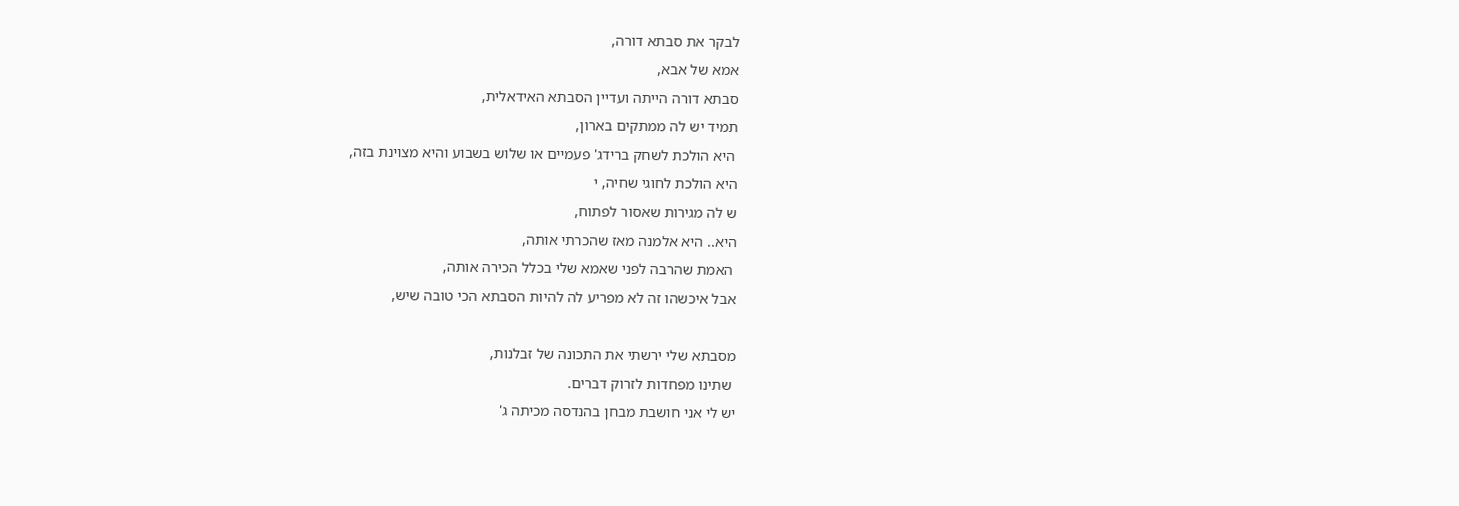לבקר את סבתא דורה,
אמא של אבא,
סבתא דורה הייתה ועדיין הסבתא האידאלית,
תמיד יש לה ממתקים בארון,
 היא הולכת לשחק ברידג' פעמיים או שלוש בשבוע והיא מצוינת בזה,
היא הולכת לחוגי שחיה, י
ש לה מגירות שאסור לפתוח,
היא.. היא אלמנה מאז שהכרתי אותה,
 האמת שהרבה לפני שאמא שלי בכלל הכירה אותה,
אבל איכשהו זה לא מפריע לה להיות הסבתא הכי טובה שיש,

מסבתא שלי ירשתי את התכונה של זבלנות,
 שתינו מפחדות לזרוק דברים.
יש לי אני חושבת מבחן בהנדסה מכיתה ג'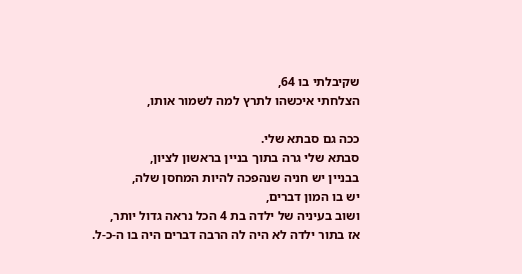שקיבלתי בו 64,
הצלחתי איכשהו לתרץ למה לשמור אותו,

ככה גם סבתא שלי.
סבתא שלי גרה בתוך בניין בראשון לציון,
בבניין יש חניה שנהפכה להיות המחסן שלה,
יש בו המון דברים,
ושוב בעיניה של ילדה בת 4 הכל נראה גדול יותר,
אז בתור ילדה לא היה לה הרבה דברים היה בו ה-כ-ל.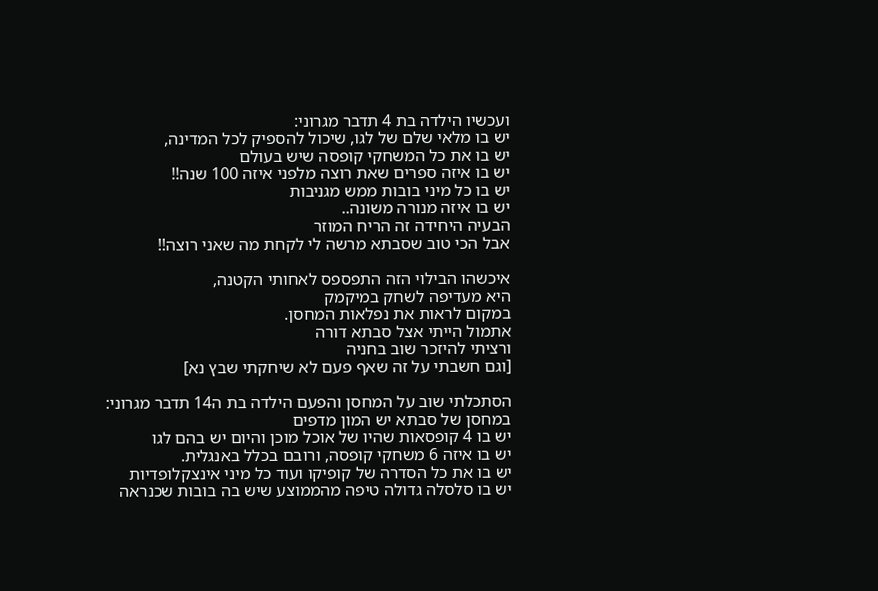ועכשיו הילדה בת 4 תדבר מגרוני:
יש בו מלאי שלם של לגו, שיכול להספיק לכל המדינה,
יש בו את כל המשחקי קופסה שיש בעולם
יש בו איזה ספרים שאת רוצה מלפני איזה 100 שנה!!
יש בו כל מיני בובות ממש מגניבות
יש בו איזה מנורה משונה..
הבעיה היחידה זה הריח המוזר
אבל הכי טוב שסבתא מרשה לי לקחת מה שאני רוצה!!

איכשהו הבילוי הזה התפספס לאחותי הקטנה,
היא מעדיפה לשחק במיקמק
במקום לראות את נפלאות המחסן.
אתמול הייתי אצל סבתא דורה
ורציתי להיזכר שוב בחניה
[וגם חשבתי על זה שאף פעם לא שיחקתי שבץ נא]

הסתכלתי שוב על המחסן והפעם הילדה בת ה14 תדבר מגרוני:
במחסן של סבתא יש המון מדפים
יש בו 4 קופסאות שהיו של אוכל מוכן והיום יש בהם לגו
יש בו איזה 6 משחקי קופסה, ורובם בכלל באנגלית.
יש בו את כל הסדרה של קופיקו ועוד כל מיני אינצקלופדיות
יש בו סלסלה גדולה טיפה מהממוצע שיש בה בובות שכנראה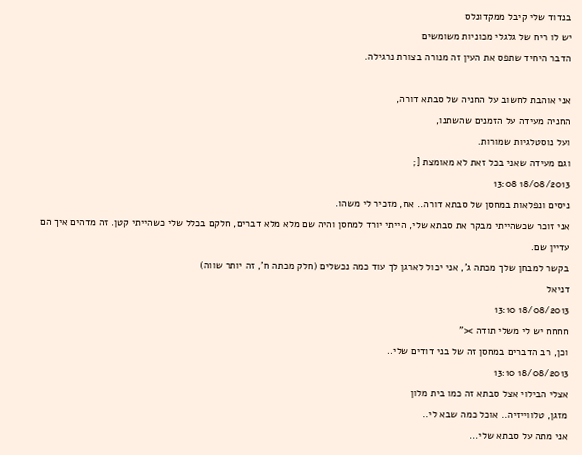בנדוד שלי קיבל ממקדונלס
יש לו ריח של גלגלי מכוניות משומשים
הדבר היחיד שתפס את העין זה מנורה בצורת נרגילה.

אני אוהבת לחשוב על החניה של סבתא דורה,
החניה מעידה על הזמנים שהשתנו,
ועל נוסטלגיות שמורות.
וגם מעידה שאני בכל זאת לא מאומצת [;
18/08/2013 13:08
ניסים ונפלאות במחסן של סבתא דורה.. אח, מזכיר לי משהו.
אני זוכר שכשהייתי מבקר את סבתא שלי, הייתי יורד למחסן והיה שם מלא מלא דברים, חלקם בכלל שלי כשהייתי קטן. זה מדהים איך הם עדיין שם.
בקשר למבחן שלך מכתה ג', אני יכול לארגן לך עוד כמה נכשלים (חלק מכתה ח', זה יותר שווה)
דניאל
18/08/2013 13:10
חחחח יש לי משלי תודה ><"
וכן, רב הדברים במחסן זה של בני דודים שלי..
18/08/2013 13:10
אצלי הבילוי אצל סבתא זה כמו בית מלון
מזגן, טלווייזיה.. אוכל כמה שבא לי..
אני מתה על סבתא שלי...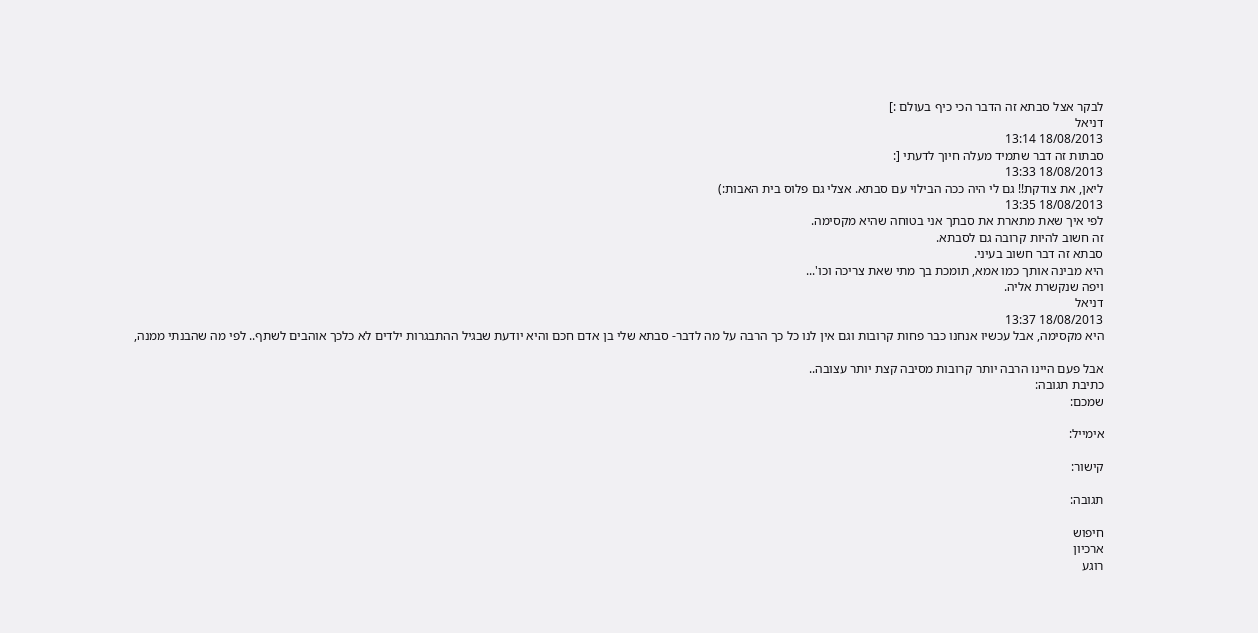לבקר אצל סבתא זה הדבר הכי כיף בעולם :]
דניאל
18/08/2013 13:14
סבתות זה דבר שתמיד מעלה חיוך לדעתי [:
18/08/2013 13:33
ליאן, את צודקת!! גם לי היה ככה הבילוי עם סבתא. אצלי גם פלוס בית האבות:)
18/08/2013 13:35
לפי איך שאת מתארת את סבתך אני בטוחה שהיא מקסימה.
זה חשוב להיות קרובה גם לסבתא.
סבתא זה דבר חשוב בעיני.
היא מבינה אותך כמו אמא, תומכת בך מתי שאת צריכה וכו'...
ויפה שנקשרת אליה.
דניאל
18/08/2013 13:37
היא מקסימה, אבל עכשיו אנחנו כבר פחות קרובות וגם אין לנו כל כך הרבה על מה לדבר- סבתא שלי בן אדם חכם והיא יודעת שבגיל ההתבגרות ילדים לא כלכך אוהבים לשתף.. לפי מה שהבנתי ממנה,

אבל פעם היינו הרבה יותר קרובות מסיבה קצת יותר עצובה..
כתיבת תגובה:
שמכם:

אימייל:

קישור:

תגובה:

חיפוש
ארכיון
רוגע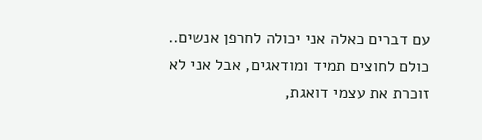עם דברים כאלה אני יכולה לחרפן אנשים.. כולם לחוצים תמיד ומודאגים, אבל אני לא זוכרת את עצמי דואגת,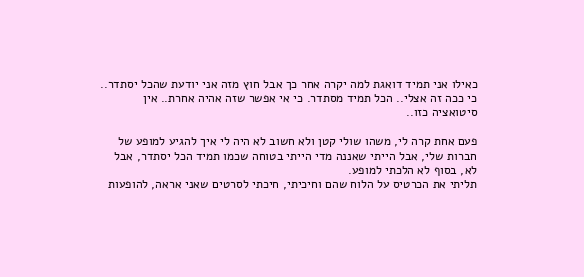כאילו אני תמיד דואגת למה יקרה אחר כך אבל חוץ מזה אני יודעת שהכל יסתדר.. כי ככה זה אצלי.. הכל תמיד מסתדר. כי אי אפשר שזה אהיה אחרת.. אין סיטואציה כזו..

פעם אחת קרה לי, משהו שולי קטן ולא חשוב לא היה לי איך להגיע למופע של חברות שלי, אבל הייתי שאננה מדי הייתי בטוחה שכמו תמיד הכל יסתדר, אבל לא, בסוף לא הלכתי למופע.
תליתי את הכרטיס על הלוח שהם וחיכיתי, חיכתי לסרטים שאני אראה, להופעות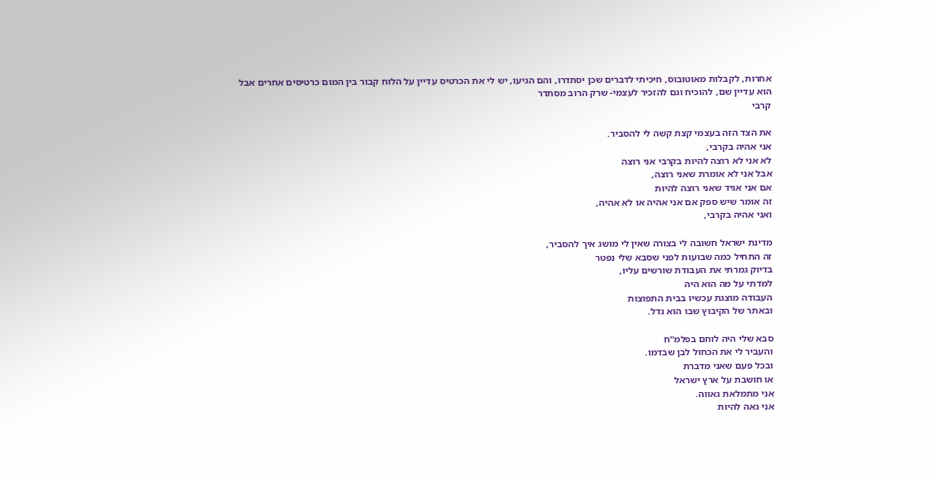אחרות, לקבלות מאוטובוס, חיכיתי לדברים שכן יסתדרו, והם הגיעו, יש לי את הכרטיס עדיין על הלוח קבור בין המום כרטיסים אחרים אבל הוא עדיין שם, להוכיח וגם להזכיר לעצמי- שרק הרוב מסתדר
קרבי

את הצד הזה בעצמי קצת קשה לי להסביר.
אני אהיה בקרבי,
לא אני לא רוצה להיות בקרבי אני רוצה
אבל אני לא אומרת שאני רוצה,
אם אני אגיד שאני רוצה להיות
זה אומר שיש ספק אם אני אהיה או לא אהיה,
ואני אהיה בקרבי,

מדינת ישראל חשובה לי בצורה שאין לי מושג איך להסביר,
זה התחיל כמה שבועות לפני שסבא שלי נפטר
בדיוק גמרתי את העבודת שורשים עליו,
למדתי על מה הוא היה
העבודה מוצגת עכשיו בבית התפוצות
ובאתר של הקיבוץ שבו הוא גדל.

סבא שלי היה לוחם בפלמ"ח
והעביר לי את הכחול לבן שבדמו.
ובכל פעם שאני מדברת
או חושבת על ארץ ישראל
אני מתמלאת גאווה.
אני גאה להיות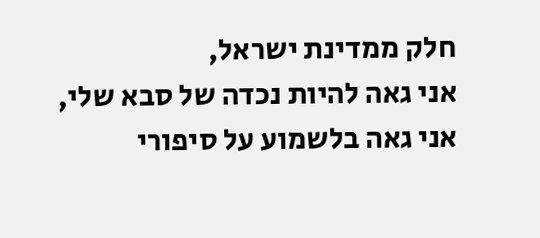חלק ממדינת ישראל,
אני גאה להיות נכדה של סבא שלי,
אני גאה בלשמוע על סיפורי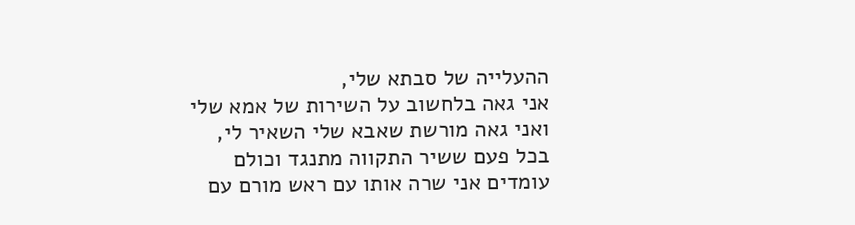ההעלייה של סבתא שלי,
אני גאה בלחשוב על השירות של אמא שלי
ואני גאה מורשת שאבא שלי השאיר לי,
בכל פעם ששיר התקווה מתנגד וכולם עומדים אני שרה אותו עם ראש מורם עם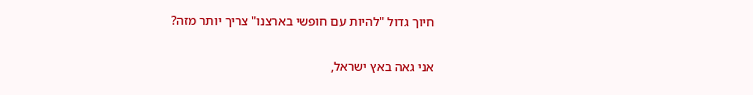חיוך גדול "להיות עם חופשי בארצנו" צריך יותר מזה?

אני גאה באץ ישראל,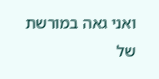ואני גאה במורשת של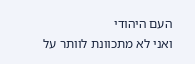העם היהודי
ואני לא מתכוונת לוותר על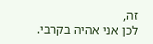זה,
לכן אני אהיה בקרבי.